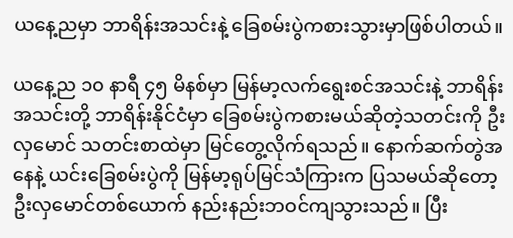ယနေ့ညမှာ ဘာရိန်းအသင်းနဲ့ ခြေစမ်းပွဲကစားသွားမှာဖြစ်ပါတယ်။

ယနေ့ည ၁၀ နာရီ ၄၅ မိနစ်မှာ မြန်မာ့လက်ရွေးစင်အသင်းနဲ့ ဘာရိန်းအသင်းတို့ ဘာရိန်းနိုင်ငံမှာ ခြေစမ်းပွဲကစားမယ်ဆိုတဲ့သတင်းကို ဦးလှမောင် သတင်းစာထဲမှာ မြင်တွေ့လိုက်ရသည်။ နောက်ဆက်တွဲအနေနဲ့ ယင်းခြေစမ်းပွဲကို မြန်မာ့ရုပ်မြင်သံကြားက ပြသမယ်ဆိုတော့ ဦးလှမောင်တစ်ယောက် နည်းနည်းဘဝင်ကျသွားသည်။ ပြီး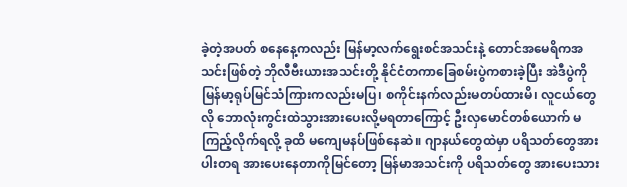ခဲ့တဲ့အပတ် စနေနေ့ကလည်း မြန်မာ့လက်ရွေးစင်အသင်းနဲ့ တောင်အမေရိကအသင်းဖြစ်တဲ့ ဘိုလီဗီးယားအသင်းတို့ နိုင်ငံတကာခြေစမ်းပွဲကစားခဲ့ပြီး အဲဒီပွဲကို မြန်မာ့ရုပ်မြင်သံကြားကလည်းမပြ၊ စကိုင်းနက်လည်းမတပ်ထားမိ၊ လူငယ်တွေလို ဘောလုံးကွင်းထဲသွားအားပေးလို့မရတာကြောင့် ဦးလှမောင်တစ်ယောက် မကြည့်လိုက်ရလို့ ခုထိ မကျေမနပ်ဖြစ်နေဆဲ။ ဂျာနယ်တွေထဲမှာ ပရိသတ်တွေအားပါးတရ အားပေးနေတာကိုမြင်တော့ မြန်မာအသင်းကို ပရိသတ်တွေ အားပေးသား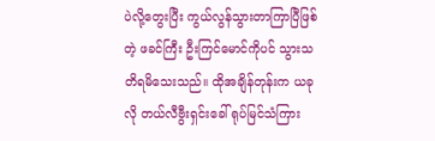ပဲလို့တွေးပြီး ကွယ်လွန်သွားတာကြာပြီဖြစ်တဲ့ ဖခင်ကြီး ဦးကြင်မောင်ကိုပင် သွားသတိရမိသေးသည်။ ထိုအချိန်တုန်းက ယခုလို တယ်လီဗွီးရှင်းခေါ် ရုပ်မြင်သံကြား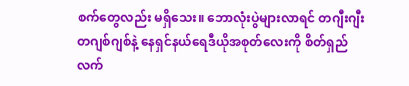စက်တွေလည်း မရှိသေး။ ဘောလုံးပွဲများလာရင် တဂျီးဂျီး တဂျစ်ဂျစ်နဲ့ နေရှင်နယ်ရေဒီယိုအစုတ်လေးကို စိတ်ရှည်လက်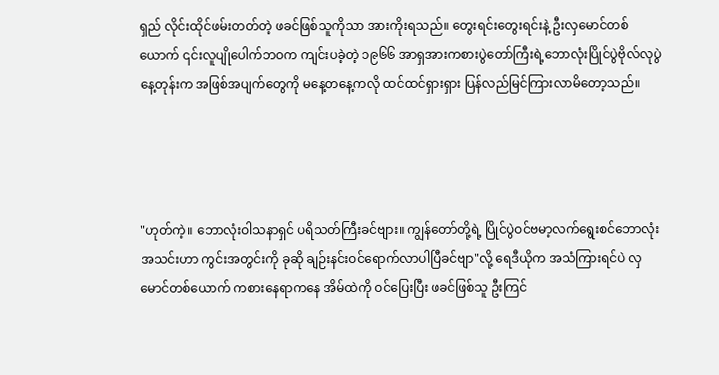ရှည် လိုင်းထိုင်ဖမ်းတတ်တဲ့ ဖခင်ဖြစ်သူကိုသာ အားကိုးရသည်။ တွေးရင်းတွေးရင်းနဲ့ ဦးလှမောင်တစ်ယောက် ၎င်းလူပျိုပေါက်ဘဝက ကျင်းပခဲ့တဲ့ ၁၉၆၆ အာရှအားကစားပွဲတော်ကြီးရဲ့ဘောလုံးပြိုင်ပွဲဗိုလ်လုပွဲနေ့တုန်းက အဖြစ်အပျက်တွေကို မနေ့တနေ့ကလို ထင်ထင်ရှားရှား ပြန်လည်မြင်ကြားလာမိတော့သည်။




"ဟုတ်ကဲ့။ ဘောလုံးဝါသနာရှင် ပရိသတ်ကြီးခင်ဗျား။ ကျွန်တော်တို့ရဲ့ ပြိုင်ပွဲဝင်ဗမာ့လက်ရွေးစင်ဘောလုံးအသင်းဟာ ကွင်းအတွင်းကို ခုဆို ချဉ်းနင်းဝင်ရောက်လာပါပြီခင်ဗျာ"လို့ ရေဒီယိုက အသံကြားရင်ပဲ လှမောင်တစ်ယောက် ကစားနေရာကနေ အိမ်ထဲကို ဝင်ပြေးပြီး ဖခင်ဖြစ်သူ ဦးကြင်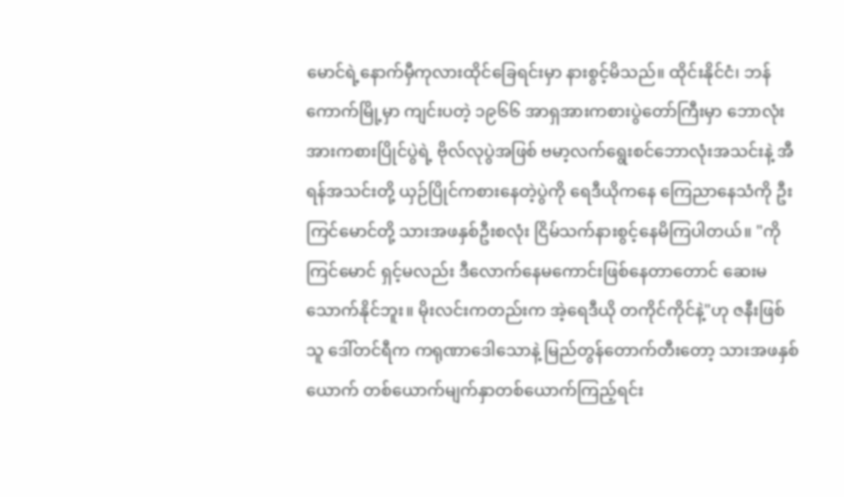မောင်ရဲ့နောက်မှီကုလားထိုင်ခြေရင်းမှာ နားစွင့်မိသည်။ ထိုင်းနိုင်ငံ၊ ဘန်ကောက်မြို့မှာ ကျင်းပတဲ့ ၁၉၆၆ အာရှအားကစားပွဲတော်ကြီးမှာ ဘောလုံးအားကစားပြိုင်ပွဲရဲ့ ဗိုလ်လုပွဲအဖြစ် ဗမာ့လက်ရွေးစင်ဘောလုံးအသင်းနဲ့ အီရန်အသင်းတို့ ယှဉ်ပြိုင်ကစားနေတဲ့ပွဲကို ရေဒီယိုကနေ ကြေညာနေသံကို ဦးကြင်မောင်တို့ သားအဖနှစ်ဦးစလုံး ငြိမ်သက်နားစွင့်နေမိကြပါတယ်။ "ကိုကြင်မောင် ရှင့်မလည်း ဒီလောက်နေမကောင်းဖြစ်နေတာတောင် ဆေးမသောက်နိုင်ဘူး။ မိုးလင်းကတည်းက အဲ့ရေဒီယို တကိုင်ကိုင်နဲ့"ဟု ဇနီးဖြစ်သူ ဒေါ်တင်ရီက ကရုဏာဒေါသောနဲ့ မြည်တွန်တောက်တီးတော့ သားအဖနှစ်ယောက် တစ်ယောက်မျက်နှာတစ်ယောက်ကြည့်ရင်း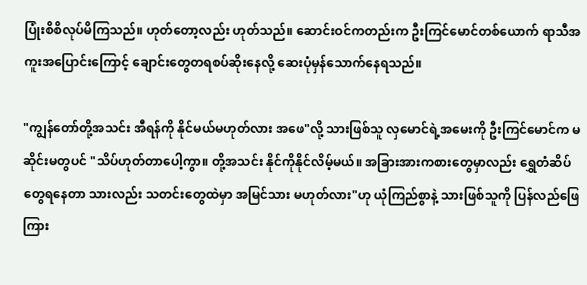ပြုံးစိစိလုပ်မိကြသည်။ ဟုတ်တော့လည်း ဟုတ်သည်။ ဆောင်းဝင်ကတည်းက ဦးကြင်မောင်တစ်ယောက် ရာသီအကူးအပြောင်းကြောင့် ချောင်းတွေတရစပ်ဆိုးနေလို့ ဆေးပုံမှန်သောက်နေရသည်။

"ကျွန်တော်တို့အသင်း အီရန်ကို နိုင်မယ်မဟုတ်လား အဖေ"လို့ သားဖြစ်သူ လှမောင်ရဲ့အမေးကို ဦးကြင်မောင်က မဆိုင်းမတွပင် "သိပ်ဟုတ်တာပေါ့ကွာ။ တို့အသင်း နိုင်ကိုနိုင်လိမ့်မယ်။ အခြားအားကစားတွေမှာလည်း ရွှေတံဆိပ်တွေရနေတာ သားလည်း သတင်းတွေထဲမှာ အမြင်သား မဟုတ်လား"ဟု ယုံကြည်စွာနဲ့ သားဖြစ်သူကို ပြန်လည်ဖြေကြား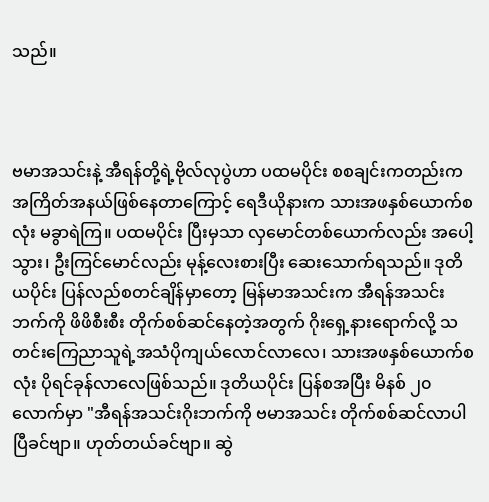သည်။



ဗမာအသင်းနဲ့ အီရန်တို့ရဲ့ဗိုလ်လုပွဲဟာ ပထမပိုင်း စစချင်းကတည်းက အကြိတ်အနယ်ဖြစ်နေတာကြောင့် ရေဒီယိုနားက သားအဖနှစ်ယောက်စလုံး မခွာရဲကြ။ ပထမပိုင်း ပြီးမှသာ လှမောင်တစ်ယောက်လည်း အပေါ့သွား၊ ဦးကြင်မောင်လည်း မုန့်လေးစားပြီး ဆေးသောက်ရသည်။ ဒုတိယပိုင်း ပြန်လည်စတင်ချိန်မှာတော့ မြန်မာအသင်းက အီရန်အသင်းဘက်ကို ဖိဖိစီးစီး တိုက်စစ်ဆင်နေတဲ့အတွက် ဂိုးရှေ့နားရောက်လို့ သတင်းကြေညာသူရဲ့အသံပိုကျယ်လောင်လာလေ၊ သားအဖနှစ်ယောက်စလုံး ပိုရင်ခုန်လာလေဖြစ်သည်။ ဒုတိယပိုင်း ပြန်စအပြီး မိနစ် ၂၀ လောက်မှာ "အီရန်အသင်းဂိုးဘက်ကို ဗမာအသင်း တိုက်စစ်ဆင်လာပါပြီခင်ဗျာ။ ဟုတ်တယ်ခင်ဗျာ။ ဆွဲ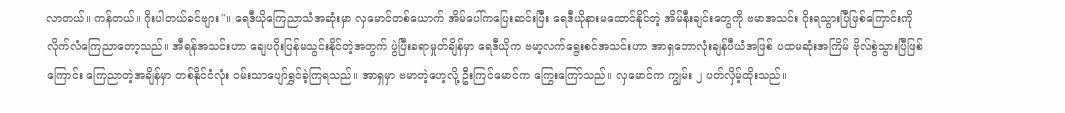လာတယ်။ ကန်တယ်။ ဂိုးပါတယ်ခင်ဗျား"။ ရေဒီယိုကြေညာသံအဆုံးမှာ လှမောင်တစ်ယောက် အိမ်ပေါ်ကပြေးဆင်းပြီး ရေဒီယိုနားမထောင်နိုင်တဲ့ အိမ်နီးချင်းတွေကို ဗမာအသင်း ဂိုးရသွားပြီဖြစ်ကြောင်းကို လိုက်လံကြေညာတော့သည်။ အီရန်အသင်းဟာ ချေပဂိုးပြန်မသွင်းနိုင်တဲ့အတွက် ပွဲပြီးခရာမှုတ်ချိန်မှာ ရေဒီယိုက ဗမာ့လက်ရွေးစင်အသင်းဟာ အာရှဘောလုံးချန်ပီယံအဖြစ် ပထမဆုံးအကြိမ် ဗိုလ်စွဲသွားပြီဖြစ်ကြောင်း ကြေညာတဲ့အချိန်မှာ တစ်နိုင်ငံလုံး ဝမ်းသာပျော်ရွှင်ခဲ့ကြရသည်။ အာရှမှာ ဗမာတဲ့ဟေ့လို့ ဦးကြင်မောင်က ကြွေးကြော်သည်။ လှမောင်က ကျွမ်း ၂ ပတ်လှိမ့်ထိုးသည်။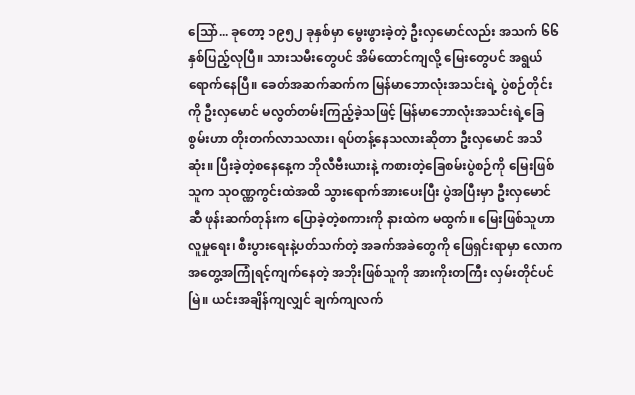သြော်... ခုတော့ ၁၉၅၂ ခုနှစ်မှာ မွေးဖွားခဲ့တဲ့ ဦးလှမောင်လည်း အသက် ၆၆ နှစ်ပြည့်လုပြီ။ သားသမီးတွေပင် အိမ်ထောင်ကျလို့ မြေးတွေပင် အရွယ်ရောက်နေပြီ။ ခေတ်အဆက်ဆက်က မြန်မာဘောလုံးအသင်းရဲ့ ပွဲစဉ်တိုင်းကို ဦးလှမောင် မလွတ်တမ်းကြည့်ခဲ့သဖြင့် မြန်မာဘောလုံးအသင်းရဲ့ခြေစွမ်းဟာ တိုးတက်လာသလား၊ ရပ်တန့်နေသလားဆိုတာ ဦးလှမောင် အသိဆုံး။ ပြီးခဲ့တဲ့စနေနေ့က ဘိုလီဗီးယားနဲ့ ကစားတဲ့ခြေစမ်းပွဲစဉ်ကို မြေးဖြစ်သူက သုဝဏ္ဏကွင်းထဲအထိ သွားရောက်အားပေးပြီး ပွဲအပြီးမှာ ဦးလှမောင်ဆီ ဖုန်းဆက်တုန်းက ပြောခဲ့တဲ့စကားကို နားထဲက မထွက်။ မြေးဖြစ်သူဟာ လူမှုရေး၊ စီးပွားရေးနဲ့ပတ်သက်တဲ့ အခက်အခဲတွေကို ဖြေရှင်းရာမှာ လောကအတွေ့အကြုံရင့်ကျက်နေတဲ့ အဘိုးဖြစ်သူကို အားကိုးတကြီး လှမ်းတိုင်ပင်မြဲ။ ယင်းအချိန်ကျလျှင် ချက်ကျလက်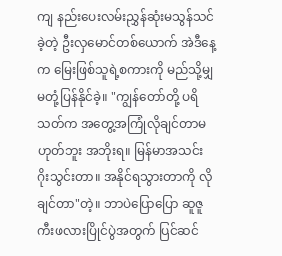ကျ နည်းပေးလမ်းညွှန်ဆုံးမသွန်သင်ခဲ့တဲ့ ဦးလှမောင်တစ်ယောက် အဲဒီနေ့က မြေးဖြစ်သူရဲ့စကားကို မည်သို့မျှ မတုံ့ပြန်နိုင်ခဲ့။ "ကျွန်တော်တို့ ပရိသတ်က အတွေ့အကြုံလိုချင်တာမဟုတ်ဘူး အဘိုးရ။ မြန်မာအသင်း ဂိုးသွင်းတာ။ အနိုင်ရသွားတာကို လိုချင်တာ"တဲ့။ ဘာပဲပြောပြော ဆူဇူကီးဖလားပြိုင်ပွဲအတွက် ပြင်ဆင်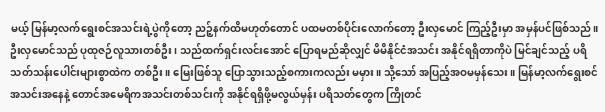မယ့် မြန်မာ့လက်ရွေးစင်အသင်းရဲ့ပွဲကိုတော့ ညဉ့်နက်ထိမဟုတ်တောင် ပထမတစ်ပိုင်းလောက်တော့ ဦးလှမောင် ကြည့်ဦးမှာ အမှန်ပင်ဖြစ်သည်။ ဦးလှမောင်သည် ပုထုဇဉ်လူသားတစ်ဦး၊ သည်ထက်ရှင်းလင်းအောင် ပြောရမည်ဆိုလျှင် မိမိနိုင်ငံအသင်း အနိုင်ရရှိတာကိုပဲ မြင်ချင်သည့် ပရိသတ်သန်းပေါင်းများစွာထဲက တစ်ဦး။ မြေးဖြစ်သူ ပြောသွားသည့်စကားကလည်း မမှား။ သို့သော် အပြည့်အဝမမှန်သေး။ မြန်မာ့လက်ရွေးစင်အသင်းအနေနဲ့ တောင်အမေရိကအသင်းတစ်သင်းကို အနိုင်ရရှိဖို့မလွယ်မှန်း ပရိသတ်တွေက ကြိုတင်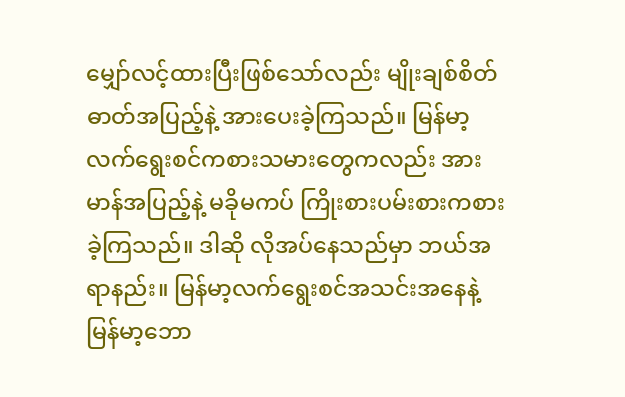မျှော်လင့်ထားပြီးဖြစ်သော်လည်း မျိုးချစ်စိတ်ဓာတ်အပြည့်နဲ့ အားပေးခဲ့ကြသည်။ မြန်မာ့လက်ရွေးစင်ကစားသမားတွေကလည်း အားမာန်အပြည့်နဲ့ မခိုမကပ် ကြိုးစားပမ်းစားကစားခဲ့ကြသည်။ ဒါဆို လိုအပ်နေသည်မှာ ဘယ်အရာနည်း။ မြန်မာ့လက်ရွေးစင်အသင်းအနေနဲ့ မြန်မာ့ဘော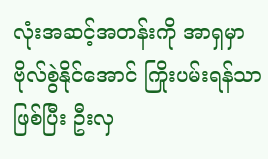လုံးအဆင့်အတန်းကို အာရှမှာ ဗိုလ်စွဲနိုင်အောင် ကြိုးပမ်းရန်သာဖြစ်ပြီး ဦးလှ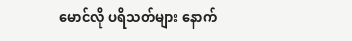မောင်လို ပရိသတ်များ နောက်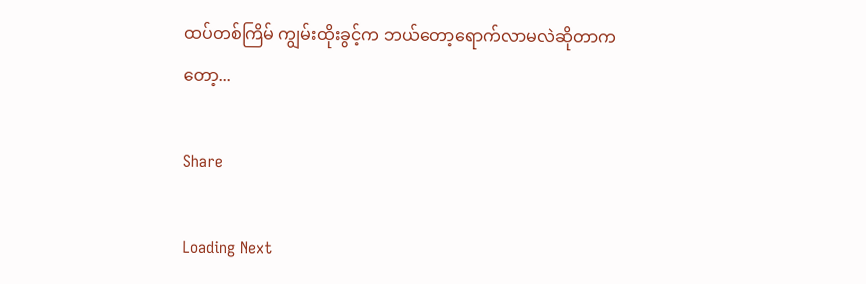ထပ်တစ်ကြိမ် ကျွမ်းထိုးခွင့်က ဘယ်တော့ရောက်လာမလဲဆိုတာကတော့...

Share

Loading Next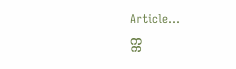Article...
က္က